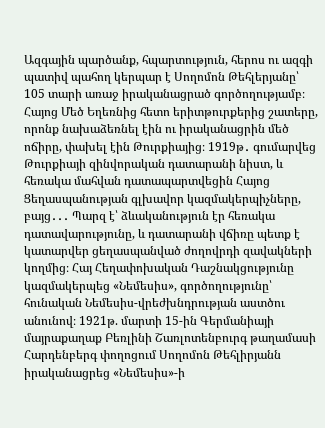Ազգային պարծանք, հպարտություն, հերոս ու ազգի պատիվ պահող կերպար է Սողոմոն Թեհլերյանը՝ 105 տարի առաջ իրականացրած գործողությամբ։ Հայոց Մեծ Եղեռնից հետո երիտթուրքերից շատերը, որոնք նախաձեռնել էին ու իրականացրին մեծ ոճիրը, փախել էին Թուրքիայից։ 1919թ․ գումարվեց Թուրքիայի զինվորական դատարանի նիստ, և հեռակա մահվան դատապարտվեցին Հայոց Ցեղասպանության գլխավոր կազմակերպիչները, բայց․․․ Պարզ է՝ ձևականություն էր հեռակա դատավարությունը, և դատարանի վճիռը պետք է կատարվեր ցեղասպանված ժողովրդի զավակների կողմից։ Հայ Հեղափոխական Դաշնակցությունը կազմակերպեց «Նեմեսիս», գործողությունը՝ հունական Նեմեսիս-վրեժխնդրության աստծու անունով։ 1921թ. մարտի 15-ին Գերմանիայի մայրաքաղաք Բեռլինի Շառլոտենբուրգ թաղամասի Հարդենբերգ փողոցում Սողոմոն Թեհլիրյանն իրականացրեց «Նեմեսիս»-ի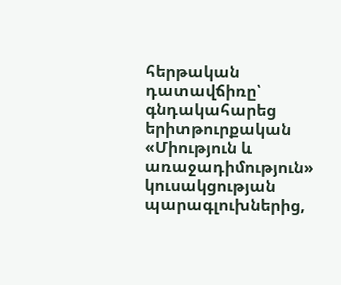հերթական դատավճիռը՝ գնդակահարեց երիտթուրքական «Միություն և առաջադիմություն» կուսակցության պարագլուխներից,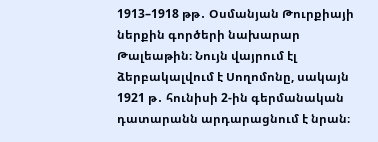1913–1918 թթ․ Օսմանյան Թուրքիայի ներքին գործերի նախարար Թալեաթին։ Նույն վայրում էլ ձերբակալվում է Սողոմոնը, սակայն 1921 թ․ հունիսի 2-ին գերմանական դատարանն արդարացնում է նրան։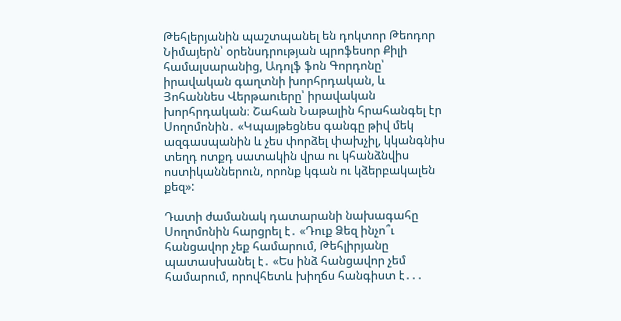Թեհլերյանին պաշտպանել են դոկտոր Թեոդոր Նիմայերն՝ օրենսդրության պրոֆեսոր Քիլի համալսարանից, Ադոլֆ ֆոն Գորդոնը՝ իրավական գաղտնի խորհրդական, և Յոհաննես Վերթաուերը՝ իրավական խորհրդական։ Շահան Նաթալին հրահանգել էր Սողոմոնին․ «Կպայթեցնես գանգը թիվ մեկ ազգասպանին և չես փորձել փախչիլ, կկանգնիս տեղդ ոտքդ սատակին վրա ու կհանձնվիս ոստիկաններուն, որոնք կգան ու կձերբակալեն քեզ»:

Դատի ժամանակ դատարանի նախագահը Սողոմոնին հարցրել է․ «Դուք Ձեզ ինչո՞ւ հանցավոր չեք համարում, Թեհլիրյանը պատասխանել է․ «Ես ինձ հանցավոր չեմ համարում, որովհետև խիղճս հանգիստ է․․․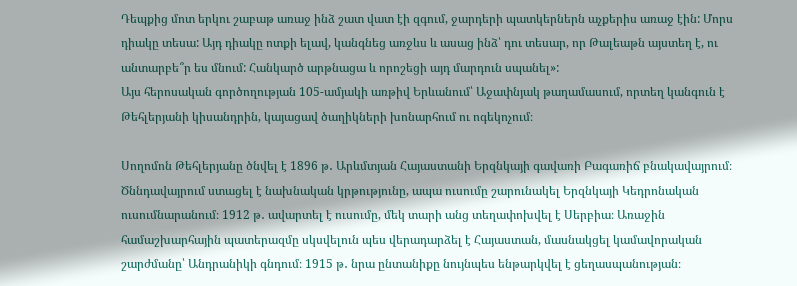Դեպքից մոտ երկու շաբաթ առաջ ինձ շատ վատ էի զգում, ջարդերի պատկերներն աչքերիս առաջ էին: Մորս դիակը տեսա: Այդ դիակը ոտքի ելավ, կանգնեց առջևս և ասաց ինձ՝ դու տեսար, որ Թալեաթն այստեղ է, ու անտարբե՞ր ես մնում: Հանկարծ արթնացա և որոշեցի այդ մարդուն սպանել»:
Այս հերոսական գործողության 105-ամյակի առթիվ Երևանում՝ Աջափնյակ թաղամասում, որտեղ կանգուն է Թեհլերյանի կիսանդրին, կայացավ ծաղիկների խոնարհում ու ոգեկոչում։

Սողոմոն Թեհլերյանը ծնվել է 1896 թ․ Արևմտյան Հայաստանի Երզնկայի գավառի Բագառիճ բնակավայրում։ Ծննդավայրում ստացել է նախնական կրթությունը, ապա ուսումը շարունակել Երզնկայի Կեդրոնական ուսումնարանում։ 1912 թ․ ավարտել է ուսումը, մեկ տարի անց տեղափոխվել է Սերբիա։ Առաջին համաշխարհային պատերազմը սկսվելուն պես վերադարձել է Հայաստան, մասնակցել կամավորական շարժմանը՝ Անդրանիկի գնդում։ 1915 թ․ նրա ընտանիքը նույնպես ենթարկվել է ցեղասպանության։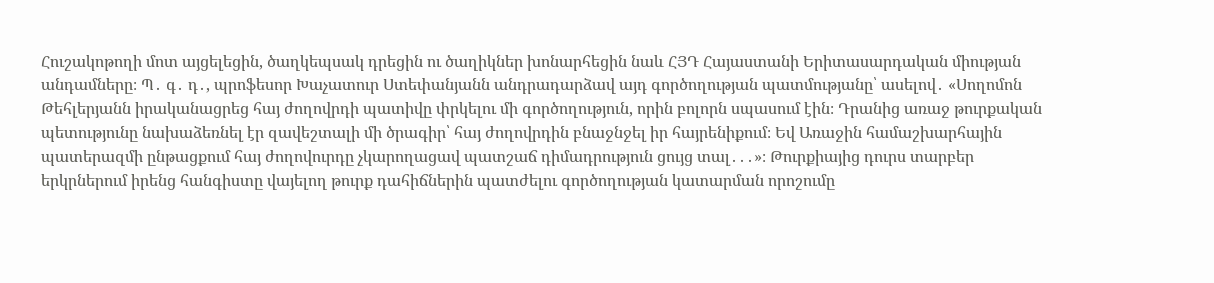Հուշակոթողի մոտ այցելեցին, ծաղկեպսակ դրեցին ու ծաղիկներ խոնարհեցին նաև ՀՅԴ Հայաստանի Երիտասարդական միության անդամները։ Պ․ գ․ դ․, պրոֆեսոր Խաչատուր Ստեփանյանն անդրադարձավ այդ գործողության պատմությանը՝ ասելով․ «Սողոմոն Թեհլերյանն իրականացրեց հայ ժողովրդի պատիվը փրկելու մի գործողություն, որին բոլորն սպասում էին։ Դրանից առաջ թուրքական պետությունը նախաձեռնել էր զավեշտալի մի ծրագիր՝ հայ ժողովրդին բնաջնջել իր հայրենիքում։ Եվ Առաջին համաշխարհային պատերազմի ընթացքում հայ ժողովուրդը չկարողացավ պատշաճ դիմադրություն ցույց տալ․․․»։ Թուրքիայից դուրս տարբեր երկրներում իրենց հանգիստը վայելող թուրք դահիճներին պատժելու գործողության կատարման որոշումը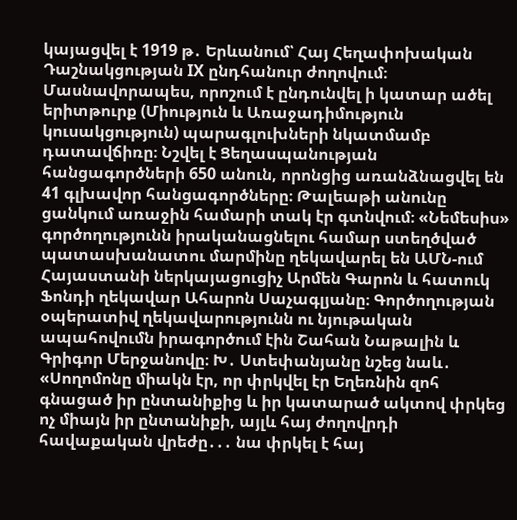կայացվել է 1919 թ․ Երևանում՝ Հայ Հեղափոխական Դաշնակցության IX ընդհանուր ժողովում։ Մասնավորապես, որոշում է ընդունվել ի կատար ածել երիտթուրք (Միություն և Առաջադիմություն կուսակցություն) պարագլուխների նկատմամբ դատավճիռը։ Նշվել է Ցեղասպանության հանցագործների 650 անուն, որոնցից առանձնացվել են 41 գլխավոր հանցագործները։ Թալեաթի անունը ցանկում առաջին համարի տակ էր գտնվում։ «Նեմեսիս» գործողությունն իրականացնելու համար ստեղծված պատասխանատու մարմինը ղեկավարել են ԱՄՆ-ում Հայաստանի ներկայացուցիչ Արմեն Գարոն և հատուկ Ֆոնդի ղեկավար Ահարոն Սաչագլյանը։ Գործողության օպերատիվ ղեկավարությունն ու նյութական ապահովումն իրագործում էին Շահան Նաթալին և Գրիգոր Մերջանովը։ Խ․ Ստեփանյանը նշեց նաև․ «Սողոմոնը միակն էր, որ փրկվել էր Եղեռնին զոհ գնացած իր ընտանիքից և իր կատարած ակտով փրկեց ոչ միայն իր ընտանիքի, այլև հայ ժողովրդի հավաքական վրեժը․․․ նա փրկել է հայ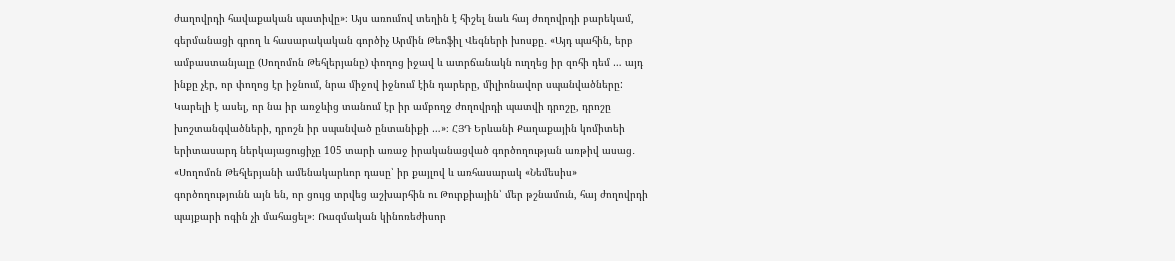ժաղովրդի հավաքական պատիվը»։ Այս առումով տեղին է հիշել նաև հայ ժողովրդի բարեկամ, գերմանացի գրող և հասարակական գործիչ Արմին Թեոֆիլ Վեգների խոսքը․ «Այդ պահին, երբ ամբաստանյալը (Սողոմոն Թեհլերյանը) փողոց իջավ և ատրճանակն ուղղեց իր զոհի դեմ … այդ ինքը չէր, որ փողոց էր իջնում, նրա միջով իջնում էին դարերը, միլիոնավոր սպանվածները: Կարելի է ասել, որ նա իր առջևից տանում էր իր ամբողջ ժողովրդի պատվի դրոշը, դրոշը խոշտանգվածների, դրոշն իր սպանված ընտանիքի …»։ ՀՅԴ Երևանի Քաղաքային կոմիտեի երիտասարդ ներկայացուցիչը 105 տարի առաջ իրականացված գործողության առթիվ ասաց․ «Սողոմոն Թեհլերյանի ամենակարևոր դասը՝ իր քայլով և առհասարակ «Նեմեսիս» գործողությունն այն են, որ ցույց տրվեց աշխարհին ու Թուրքիային՝ մեր թշնամուն, հայ ժողովրդի պայքարի ոգին չի մահացել»։ Ռազմական կինոռեժիսոր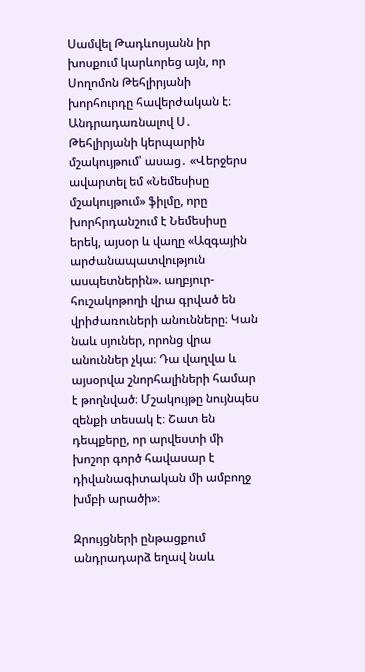Սամվել Թադևոսյանն իր խոսքում կարևորեց այն, որ Սողոմոն Թեհլիրյանի խորհուրդը հավերժական է։ Անդրադառնալով Ս․ Թեհլիրյանի կերպարին մշակույթում՝ ասաց․ «Վերջերս ավարտել եմ «Նեմեսիսը մշակույթում» ֆիլմը, որը խորհրդանշում է Նեմեսիսը երեկ, այսօր և վաղը «Ազգային արժանապատվություն ասպետներին». աղբյուր-հուշակոթողի վրա գրված են վրիժառուների անունները։ Կան նաև սյուներ, որոնց վրա անուններ չկա։ Դա վաղվա և այսօրվա շնորհալիների համար է թողնված։ Մշակույթը նույնպես զենքի տեսակ է։ Շատ են դեպքերը, որ արվեստի մի խոշոր գործ հավասար է դիվանագիտական մի ամբողջ խմբի արածի»։

Զրույցների ընթացքում անդրադարձ եղավ նաև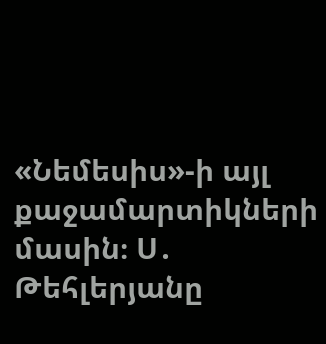«Նեմեսիս»-ի այլ քաջամարտիկների մասին։ Ս․ Թեհլերյանը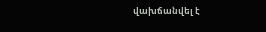վախճանվել է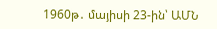1960թ․ մայիսի 23-ին՝ ԱՄՆ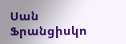Սան Ֆրանցիսկո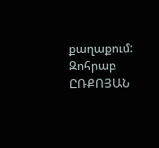քաղաքում:
Զոհրաբ ԸՌՔՈՅԱՆ